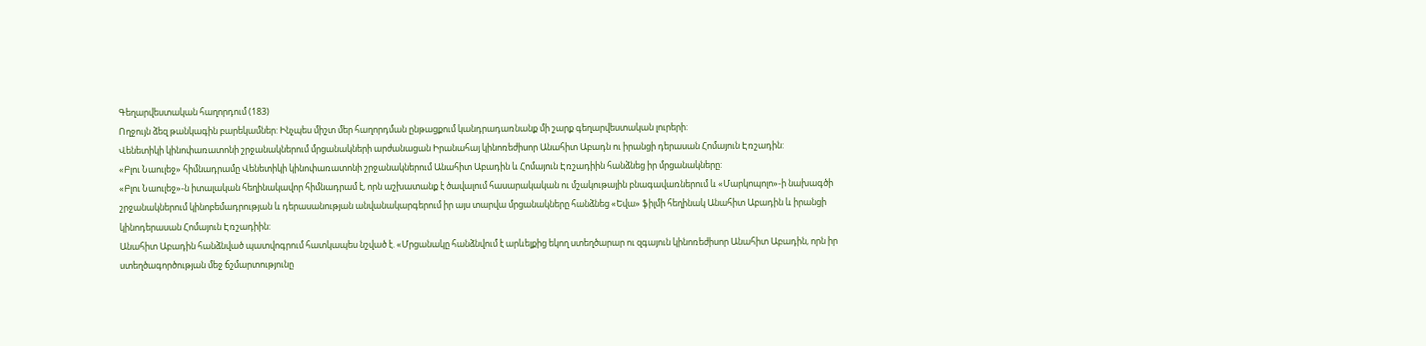Գեղարվեստական հաղորդում (183)
Ողջույն ձեզ թանկագին բարեկամներ: Ինչպես միշտ մեր հաղորդման ընթացքում կանդրադառնանք մի շարք գեղարվեստական լուրերի:
Վենետիկի կինոփառատոնի շրջանակներում մրցանակների արժանացան Իրանահայ կինոռեժիսոր Անահիտ Աբադն ու իրանցի դերասան Հոմայուն Էռշադին:
«Բլու Նաուլեջ» հիմնադրամը Վենետիկի կինոփառատոնի շրջանակներում Անահիտ Աբադին և Հոմայուն Էռշադիին հանձնեց իր մրցանակները:
«Բլու Նաուլեջ»-ն իտալական հեղինակավոր հիմնադրամ է, որն աշխատանք է ծավալում հասարակական ու մշակութային բնագավառներում և «Մարկոպոլո»-ի նախագծի շրջանակներում կինոբեմադրության և դերասանության անվանակարգերում իր այս տարվա մրցանակները հանձնեց «Եվա» ֆիլմի հեղինակ Անահիտ Աբադին և իրանցի կինոդերասան Հոմայուն Էռշադիին:
Անահիտ Աբադին հանձնված պատվոգրում հատկապես նշված է. «Մրցանակը հանձնվում է արևելքից եկող ստեղծարար ու զգայուն կինոռեժիսոր Անահիտ Աբադին, որն իր ստեղծագործության մեջ ճշմարտությունը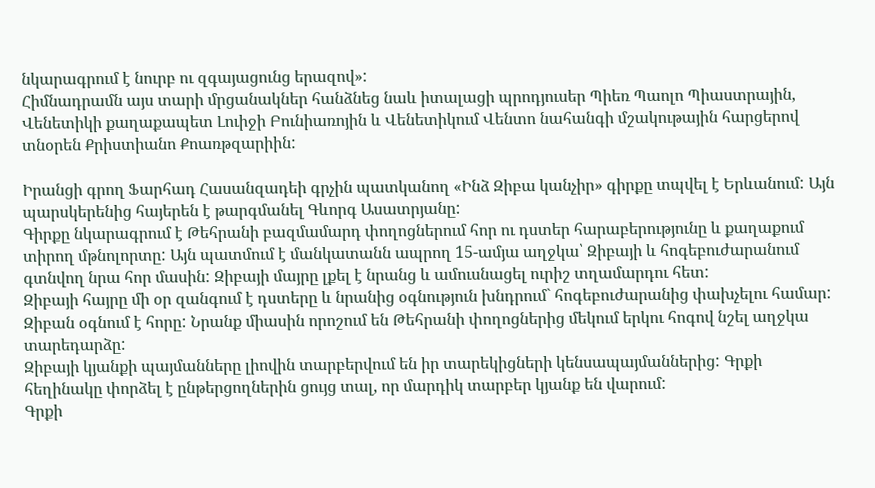նկարագրում է նուրբ ու զգայացունց երազով»:
Հիմնադրամն այս տարի մրցանակներ հանձնեց նաև իտալացի պրոդյուսեր Պիեռ Պաոլո Պիաստրային, Վենետիկի քաղաքապետ Լուիջի Բունիառոյին և Վենետիկում Վենտո նահանգի մշակութային հարցերով տնօրեն Քրիստիանո Քոառթզարիին:

Իրանցի գրող Ֆարհադ Հասանզադեի գրչին պատկանող «Ինձ Զիբա կանչիր» գիրքը տպվել է Երևանում: Այն պարսկերենից հայերեն է թարգմանել Գևորգ Ասատրյանը:
Գիրքը նկարագրում է Թեհրանի բազմամարդ փողոցներում հոր ու դստեր հարաբերությունը և քաղաքում տիրող մթնոլորտը: Այն պատմում է մանկատանն ապրող 15-ամյա աղջկա՝ Զիբայի և հոգեբուժարանում գտնվող նրա հոր մասին: Զիբայի մայրը լքել է նրանց և ամուսնացել ուրիշ տղամարդու հետ:
Զիբայի հայրը մի օր զանգում է դստերը և նրանից օգնություն խնդրում` հոգեբուժարանից փախչելու համար: Զիբան օգնում է հորը: Նրանք միասին որոշում են Թեհրանի փողոցներից մեկում երկու հոգով նշել աղջկա տարեդարձը:
Զիբայի կյանքի պայմանները լիովին տարբերվում են իր տարեկիցների կենսապայմաններից: Գրքի հեղինակը փորձել է ընթերցողներին ցույց տալ, որ մարդիկ տարբեր կյանք են վարում:
Գրքի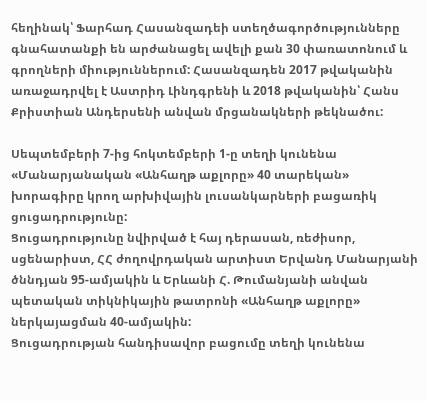հեղինակ՝ Ֆարհադ Հասանզադեի ստեղծագործությունները գնահատանքի են արժանացել ավելի քան 30 փառատոնում և գրողների միություններում: Հասանզադեն 2017 թվականին առաջադրվել է Աստրիդ Լինդգրենի և 2018 թվականին՝ Հանս Քրիստիան Անդերսենի անվան մրցանակների թեկնածու:

Սեպտեմբերի 7-ից հոկտեմբերի 1-ը տեղի կունենա «Մանարյանական «Անհաղթ աքլորը» 40 տարեկան» խորագիրը կրող արխիվային լուսանկարների բացառիկ ցուցադրությունը:
Ցուցադրությունը նվիրված է հայ դերասան, ռեժիսոր, սցենարիստ, ՀՀ ժողովրդական արտիստ Երվանդ Մանարյանի ծննդյան 95-ամյակին և Երևանի Հ. Թումանյանի անվան պետական տիկնիկային թատրոնի «Անհաղթ աքլորը» ներկայացման 40-ամյակին:
Ցուցադրության հանդիսավոր բացումը տեղի կունենա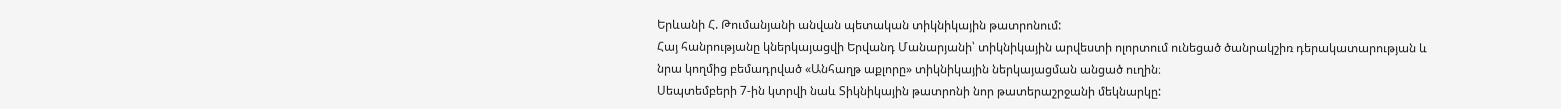Երևանի Հ. Թումանյանի անվան պետական տիկնիկային թատրոնում:
Հայ հանրությանը կներկայացվի Երվանդ Մանարյանի՝ տիկնիկային արվեստի ոլորտում ունեցած ծանրակշիռ դերակատարության և նրա կողմից բեմադրված «Անհաղթ աքլորը» տիկնիկային ներկայացման անցած ուղին։
Սեպտեմբերի 7-ին կտրվի նաև Տիկնիկային թատրոնի նոր թատերաշրջանի մեկնարկը: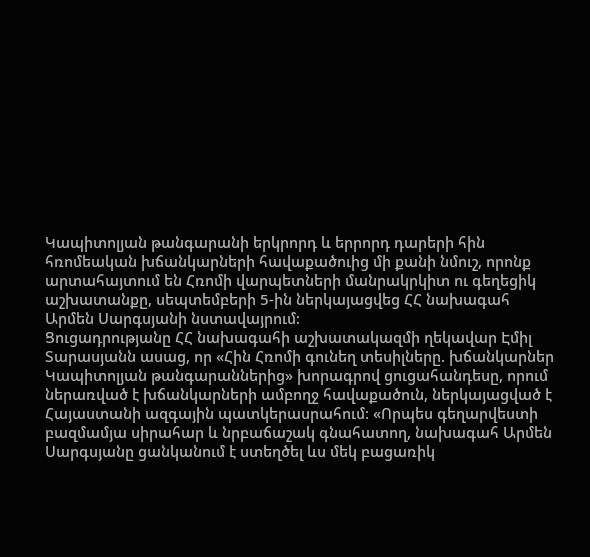Կապիտոլյան թանգարանի երկրորդ և երրորդ դարերի հին հռոմեական խճանկարների հավաքածուից մի քանի նմուշ, որոնք արտահայտում են Հռոմի վարպետների մանրակրկիտ ու գեղեցիկ աշխատանքը, սեպտեմբերի 5-ին ներկայացվեց ՀՀ նախագահ Արմեն Սարգսյանի նստավայրում:
Ցուցադրությանը ՀՀ նախագահի աշխատակազմի ղեկավար Էմիլ Տարասյանն ասաց, որ «Հին Հռոմի գունեղ տեսիլները. խճանկարներ Կապիտոլյան թանգարաններից» խորագրով ցուցահանդեսը, որում ներառված է խճանկարների ամբողջ հավաքածուն, ներկայացված է Հայաստանի ազգային պատկերասրահում: «Որպես գեղարվեստի բազմամյա սիրահար և նրբաճաշակ գնահատող, նախագահ Արմեն Սարգսյանը ցանկանում է ստեղծել ևս մեկ բացառիկ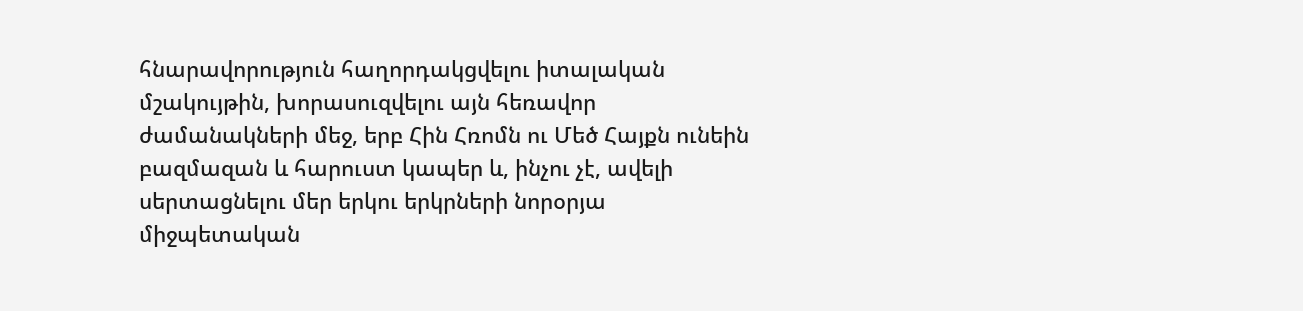հնարավորություն հաղորդակցվելու իտալական մշակույթին, խորասուզվելու այն հեռավոր ժամանակների մեջ, երբ Հին Հռոմն ու Մեծ Հայքն ունեին բազմազան և հարուստ կապեր և, ինչու չէ, ավելի սերտացնելու մեր երկու երկրների նորօրյա միջպետական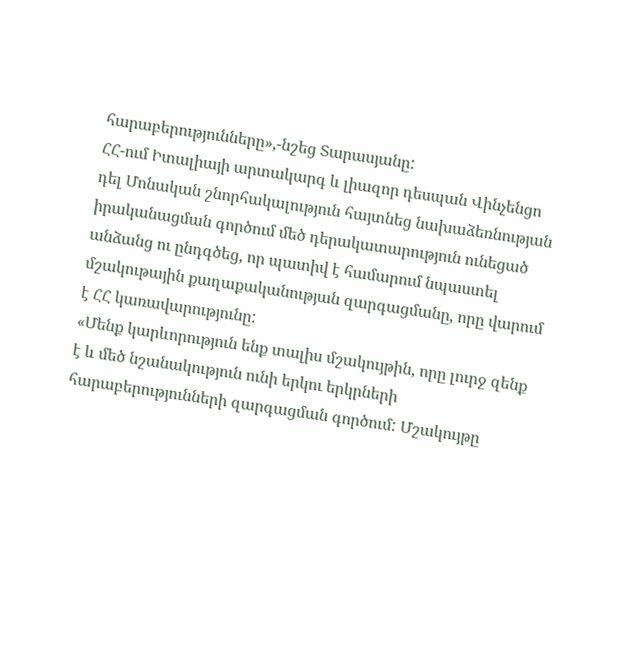հարաբերությունները»,-նշեց Տարասյանը:
ՀՀ-ում Իտալիայի արտակարգ և լիազոր դեսպան Վինչենցո դել Մոնական շնորհակալություն հայտնեց նախաձեռնության իրականացման գործում մեծ դերակատարություն ունեցած անձանց ու ընդգծեց, որ պատիվ է համարում նպաստել մշակութային քաղաքականության զարգացմանը, որը վարում է ՀՀ կառավարությունը:
«Մենք կարևորություն ենք տալիս մշակույթին, որը լուրջ զենք է և մեծ նշանակություն ունի երկու երկրների հարաբերությունների զարգացման գործում: Մշակույթը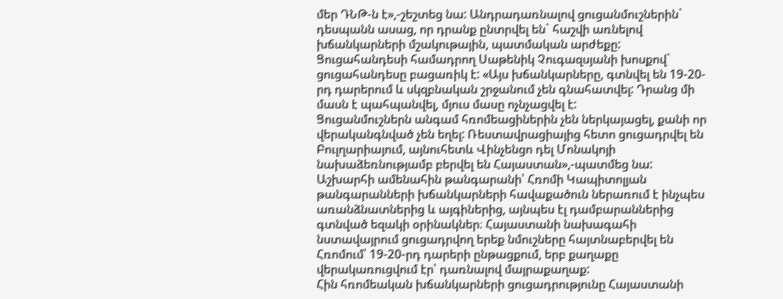մեր ԴՆԹ-ն է»,-շեշտեց նա: Անդրադառնալով ցուցանմուշներին` դեսպանն ասաց, որ դրանք ընտրվել են` հաշվի առնելով խճանկարների մշակութային, պատմական արժեքը:
Ցուցահանդեսի համադրող Սաթենիկ Չուգազսյանի խոսքով` ցուցահանդեսը բացառիկ է: «Այս խճանկարները, գտնվել են 19-20-րդ դարերում և սկզբնական շրջանում չեն գնահատվել: Դրանց մի մասն է պահպանվել, մյուս մասը ոչնչացվել է:
Ցուցանմուշներն անգամ հռոմեացիներին չեն ներկայացել, քանի որ վերականգնված չեն եղել: Ռեստավրացիայից հետո ցուցադրվել են Բուլղարիայում, այնուհետև Վինչենցո դել Մոնակոյի նախաձեռնությամբ բերվել են Հայաստան»,-պատմեց նա:
Աշխարհի ամենահին թանգարանի՝ Հռոմի Կապիտոլյան թանգարանների խճանկարների հավաքածուն ներառում է ինչպես առանձնատներից և այգիներից, այնպես էլ դամբարաններից գտնված եզակի օրինակներ։ Հայաստանի նախագահի նստավայրում ցուցադրվող երեք նմուշները հայտնաբերվել են Հռոմում՝ 19-20-րդ դարերի ընթացքում, երբ քաղաքը վերակառուցվում էր՝ դառնալով մայրաքաղաք:
Հին հռոմեական խճանկարների ցուցադրությունը Հայաստանի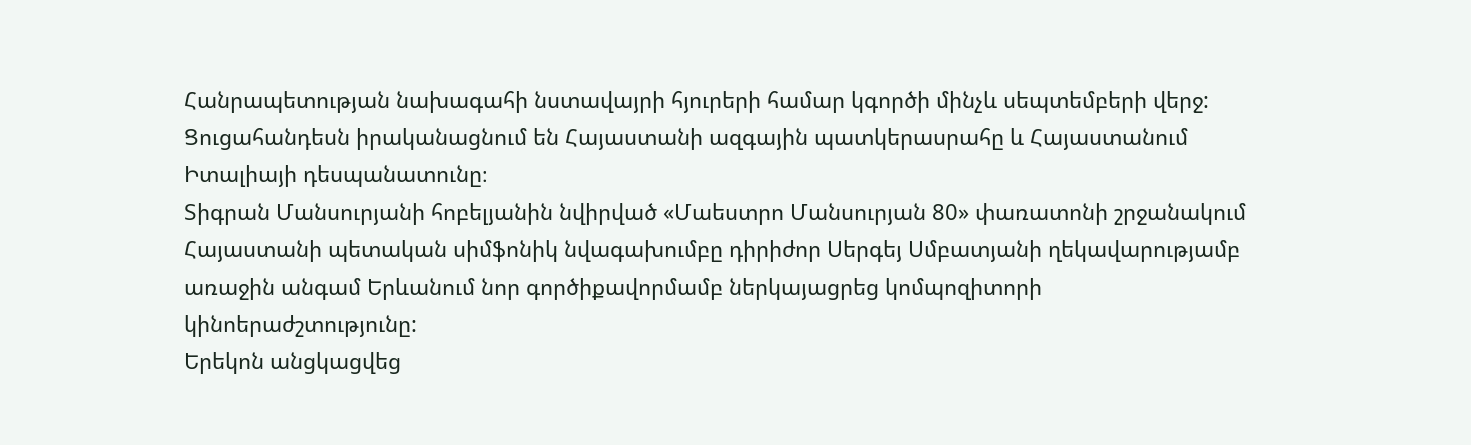Հանրապետության նախագահի նստավայրի հյուրերի համար կգործի մինչև սեպտեմբերի վերջ:
Ցուցահանդեսն իրականացնում են Հայաստանի ազգային պատկերասրահը և Հայաստանում Իտալիայի դեսպանատունը։
Տիգրան Մանսուրյանի հոբելյանին նվիրված «Մաեստրո Մանսուրյան 80» փառատոնի շրջանակում Հայաստանի պետական սիմֆոնիկ նվագախումբը դիրիժոր Սերգեյ Սմբատյանի ղեկավարությամբ առաջին անգամ Երևանում նոր գործիքավորմամբ ներկայացրեց կոմպոզիտորի կինոերաժշտությունը:
Երեկոն անցկացվեց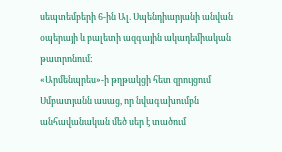սեպտեմբերի 6-ին Ալ. Սպենդիարյանի անվան օպերայի և բալետի ազգային ակադեմիական թատրոնում:
«Արմենպրես»-ի թղթակցի հետ զրույցում Սմբատյանն ասաց, որ նվագախումբն անհավանական մեծ սեր է տածում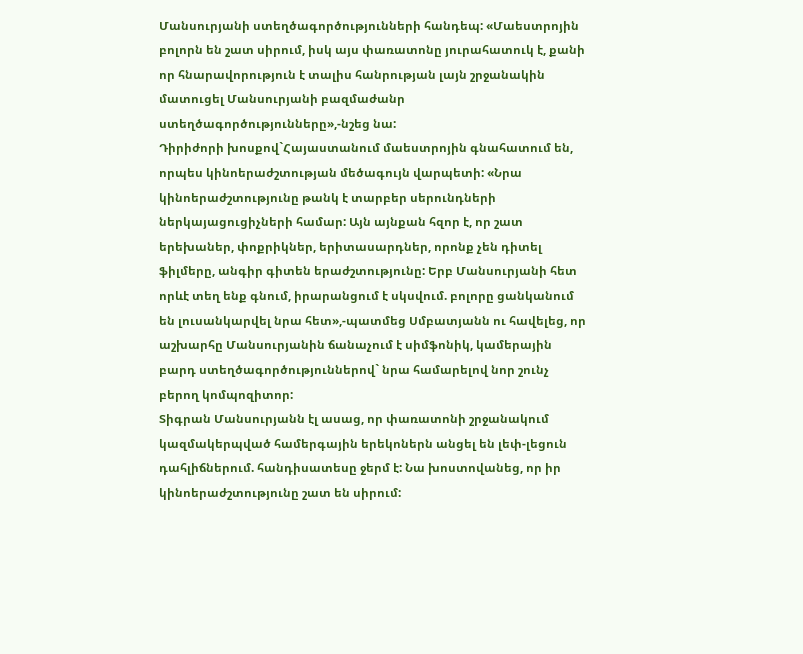Մանսուրյանի ստեղծագործությունների հանդեպ: «Մաեստրոյին բոլորն են շատ սիրում, իսկ այս փառատոնը յուրահատուկ է, քանի որ հնարավորություն է տալիս հանրության լայն շրջանակին մատուցել Մանսուրյանի բազմաժանր ստեղծագործությունները»,-նշեց նա:
Դիրիժորի խոսքով`Հայաստանում մաեստրոյին գնահատում են, որպես կինոերաժշտության մեծագույն վարպետի: «Նրա կինոերաժշտությունը թանկ է տարբեր սերունդների ներկայացուցիչների համար: Այն այնքան հզոր է, որ շատ երեխաներ, փոքրիկներ, երիտասարդներ, որոնք չեն դիտել ֆիլմերը, անգիր գիտեն երաժշտությունը: Երբ Մանսուրյանի հետ որևէ տեղ ենք գնում, իրարանցում է սկսվում. բոլորը ցանկանում են լուսանկարվել նրա հետ»,-պատմեց Սմբատյանն ու հավելեց, որ աշխարհը Մանսուրյանին ճանաչում է սիմֆոնիկ, կամերային բարդ ստեղծագործություններով` նրա համարելով նոր շունչ բերող կոմպոզիտոր:
Տիգրան Մանսուրյանն էլ ասաց, որ փառատոնի շրջանակում կազմակերպված համերգային երեկոներն անցել են լեփ-լեցուն դահլիճներում. հանդիսատեսը ջերմ է: Նա խոստովանեց, որ իր կինոերաժշտությունը շատ են սիրում: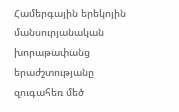Համերգային երեկոյին մանսուրյանական խորաթափանց երաժշտությանը զուգահեռ մեծ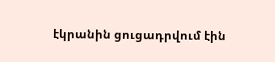էկրանին ցուցադրվում էին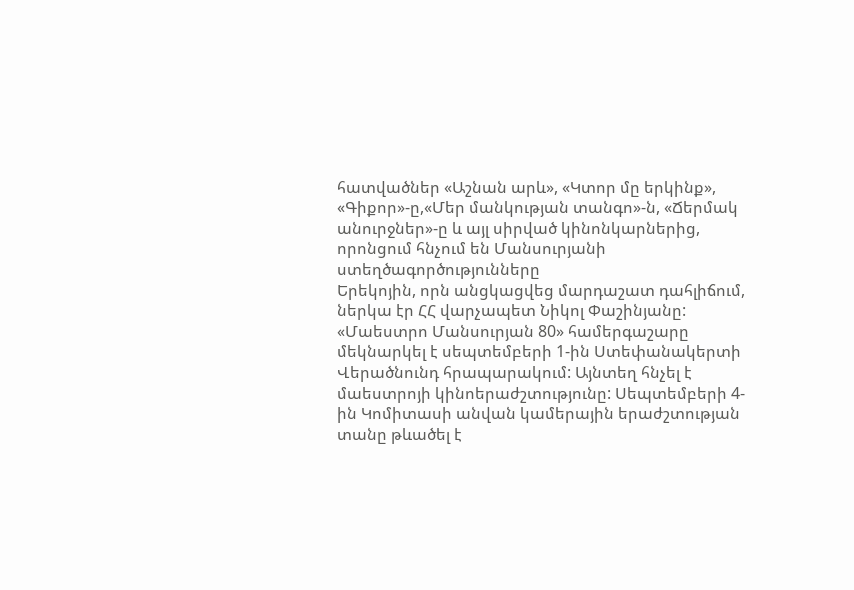հատվածներ «Աշնան արև», «Կտոր մը երկինք», «Գիքոր»-ը,«Մեր մանկության տանգո»-ն, «Ճերմակ անուրջներ»-ը և այլ սիրված կինոնկարներից, որոնցում հնչում են Մանսուրյանի ստեղծագործությունները
Երեկոյին, որն անցկացվեց մարդաշատ դահլիճում, ներկա էր ՀՀ վարչապետ Նիկոլ Փաշինյանը:
«Մաեստրո Մանսուրյան 80» համերգաշարը մեկնարկել է սեպտեմբերի 1-ին Ստեփանակերտի Վերածնունդ հրապարակում: Այնտեղ հնչել է մաեստրոյի կինոերաժշտությունը: Սեպտեմբերի 4-ին Կոմիտասի անվան կամերային երաժշտության տանը թևածել է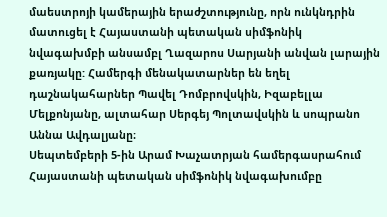մաեստրոյի կամերային երաժշտությունը, որն ունկնդրին մատուցել է Հայաստանի պետական սիմֆոնիկ նվագախմբի անսամբլ Ղազարոս Սարյանի անվան լարային քառյակը: Համերգի մենակատարներ են եղել դաշնակահարներ Պավել Դոմբրովսկին, Իզաբելլա Մելքոնյանը, ալտահար Սերգեյ Պոլտավսկին և սոպրանո Աննա Ավդալյանը։
Սեպտեմբերի 5-ին Արամ Խաչատրյան համերգասրահում Հայաստանի պետական սիմֆոնիկ նվագախումբը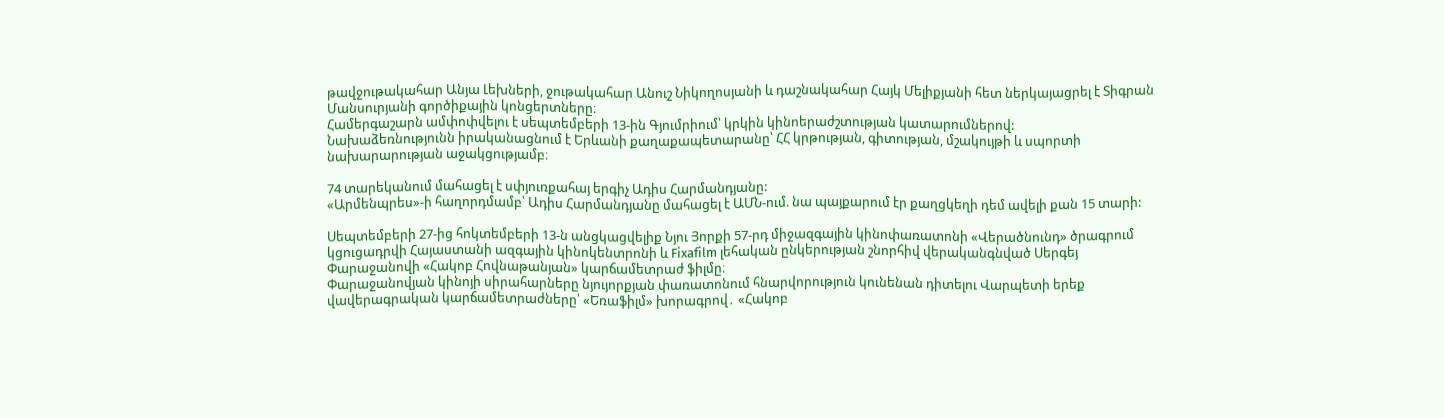թավջութակահար Անյա Լեխների, ջութակահար Անուշ Նիկողոսյանի և դաշնակահար Հայկ Մելիքյանի հետ ներկայացրել է Տիգրան Մանսուրյանի գործիքային կոնցերտները։
Համերգաշարն ամփոփվելու է սեպտեմբերի 13-ին Գյումրիում՝ կրկին կինոերաժշտության կատարումներով:
Նախաձեռնությունն իրականացնում է Երևանի քաղաքապետարանը՝ ՀՀ կրթության, գիտության, մշակույթի և սպորտի նախարարության աջակցությամբ։

74 տարեկանում մահացել է սփյուռքահայ երգիչ Ադիս Հարմանդյանը:
«Արմենպրես»-ի հաղորդմամբ՝ Ադիս Հարմանդյանը մահացել է ԱՄՆ-ում. նա պայքարում էր քաղցկեղի դեմ ավելի քան 15 տարի:

Սեպտեմբերի 27-ից հոկտեմբերի 13-ն անցկացվելիք Նյու Յորքի 57-րդ միջազգային կինոփառատոնի «Վերածնունդ» ծրագրում կցուցադրվի Հայաստանի ազգային կինոկենտրոնի և Fixafilm լեհական ընկերության շնորհիվ վերականգնված Սերգեյ Փարաջանովի «Հակոբ Հովնաթանյան» կարճամետրաժ ֆիլմը։
Փարաջանովյան կինոյի սիրահարները նյույորքյան փառատոնում հնարվորություն կունենան դիտելու Վարպետի երեք վավերագրական կարճամետրաժները՝ «Եռաֆիլմ» խորագրով․ «Հակոբ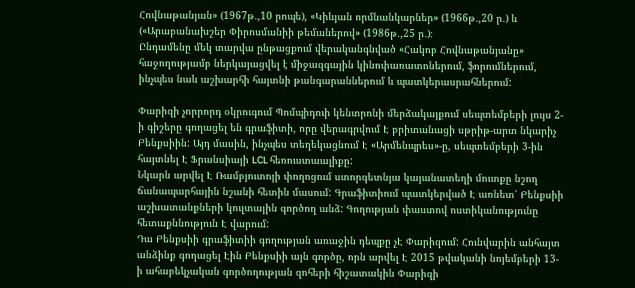Հովնաթանյան» (1967թ․,10 րոպե), «Կիևյան որմնանկարներ» (1966թ․,20 ր․) և («Արաբանախշեր Փիրոսմանիի թեմաներով» (1986թ․,25 ր․)։
Ընդամենը մեկ տարվա ընթացքում վերականգնված «Հակոբ Հովնաթանյանը» հաջողությամբ ներկայացվել է միջազգային կինոփառատոներում, ֆորումներում, ինչպես նաև աշխարհի հայտնի թանգարաններում և պատկերասրահներում:

Փարիզի չորրորդ օկրուգում Պոմպիդուի կենտրոնի մերձակայքում սեպտեմբերի լույս 2-ի գիշերը գողացել են գրաֆիտի, որը վերագրվում Է բրիտանացի սթրիթ-արտ նկարիչ Բենքսիին: Այդ մասին, ինչպես տեղեկացնում Է «Արմենպրես»-ը, սեպտեմբերի 3-ին հայտնել Է Ֆրանսիայի LCL հեռուստաալիքը:
Նկարն արվել Է Ռամբյուտոյի փողոցում ստորգետնյա կայանատեղի մուտքը նշող ճանապարհային նշանի հետին մասում: Գրաֆիտիում պատկերված Է առնետ՝ Բենքսիի աշխատանքների կուլտային գործող անձ: Գողության փաստով ոստիկանությունը հետաքննություն Է վարում:
Դա Բենքսիի գրաֆիտիի գողության առաջին դեպքը չԷ Փարիզում: Հունվարին անհայտ անձինք գողացել Էին Բենքսիի այն գործը, որն արվել Է 2015 թվականի նոյեմբերի 13-ի ահաբեկչական գործողության զոհերի հիշատակին Փարիզի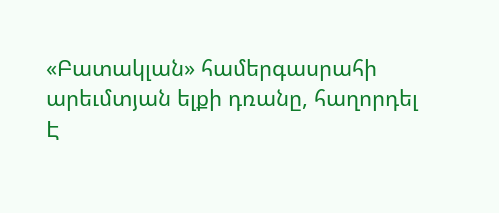«Բատակլան» համերգասրահի արեւմտյան ելքի դռանը, հաղորդել Է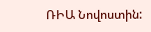ՌԻԱ Նովոստին: